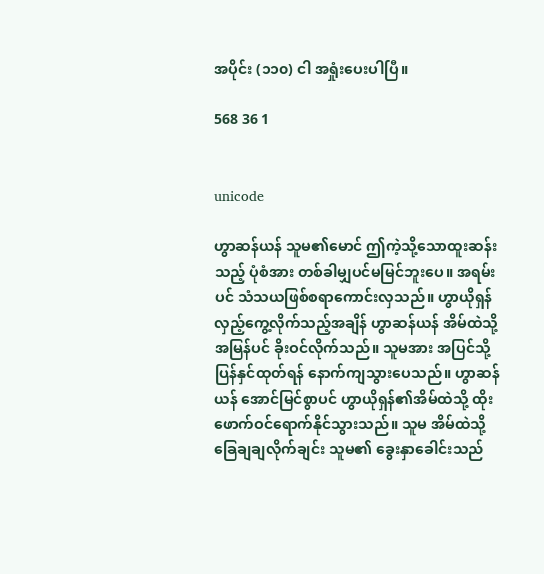အပိုင်း (၁၁၀) ငါ အရှုံးပေးပါပြီ။

568 36 1


unicode

ဟွာဆန်ယန် သူမ၏မောင် ဤကဲ့သို့သောထူးဆန်းသည့် ပုံစံအား တစ်ခါမျှပင်မမြင်ဘူးပေ။ အရမ်းပင် သံသယဖြစ်စရာကောင်းလှသည်။ ဟွာယိုရှန် လှည့်ကွေ့လိုက်သည့်အချိန် ဟွာဆန်ယန် အိမ်ထဲသို့ အမြန်ပင် ခိုးဝင်လိုက်သည်။ သူမအား အပြင်သို့ ပြန်နှင်ထုတ်ရန် နောက်ကျသွားပေသည်။ ဟွာဆန်ယန် အောင်မြင်စွာပင် ဟွာယိုရှန်၏အိမ်ထဲသို့ ထိုးဖောက်ဝင်ရောက်နိုင်သွားသည်။ သူမ အိမ်ထဲသို့ ခြေချချလိုက်ချင်း သူမ၏ ခွေးနှာခေါင်းသည်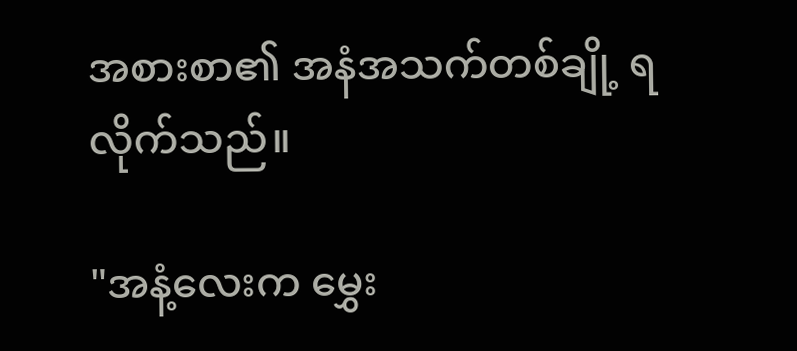အစားစာ၏ အနံအသက်တစ်ချို့ ရလိုက်သည်။

"အနံ့လေးက မွှေး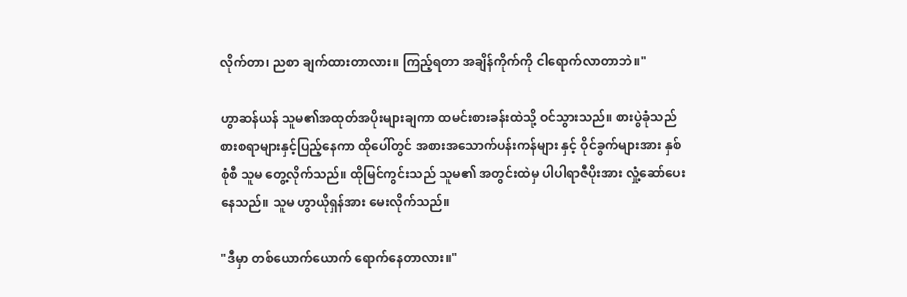လိုက်တာ၊ ညစာ ချက်ထားတာလား။ ကြည့်ရတာ အချိန်ကိုက်ကို ငါရောက်လာတာဘဲ။"

ဟွာဆန်ယန် သူမ၏အထုတ်အပိုးများချကာ ထမင်းစားခန်းထဲသို့ ဝင်သွားသည်။ စားပွဲခုံသည် စားစရာများနှင့်ပြည့်နေကာ ထိုပေါ်တွင် အစားအသောက်ပန်းကန်များ နှင့် ဝိုင်ခွက်များအား နှစ်စုံစီ သူမ တွေ့လိုက်သည်။ ထိုမြင်ကွင်းသည် သူမ၏ အတွင်းထဲမှ ပါပါရာဇီပိုးအား လှုံ့ဆော်ပေးနေသည်။ သူမ ဟွာယိုရှန်အား မေးလိုက်သည်။

"ဒီမှာ တစ်ယောက်ယောက် ရောက်နေတာလား။"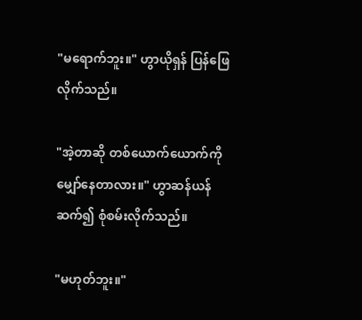"မရောက်ဘူး။" ဟွာယိုရှန် ပြန်ဖြေလိုက်သည်။

"အဲ့တာဆို တစ်ယောက်ယောက်ကို မျှော်နေတာလား။" ဟွာဆန်ယန် ဆက်၍ စုံစမ်းလိုက်သည်။

"မဟုတ်ဘူး။"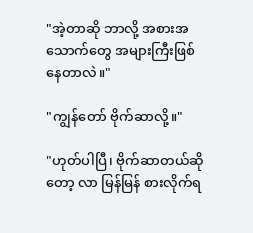"အဲ့တာဆို ဘာလို့ အစားအသောက်တွေ အများကြီးဖြစ်နေတာလဲ။"

"ကျွန်တော် ဗိုက်ဆာလို့။"

"ဟုတ်ပါပြီ၊ ဗိုက်ဆာတယ်ဆိုတော့ လာ မြန်မြန် စားလိုက်ရ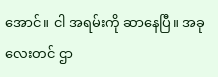အောင်။ ငါ အရမ်းကို ဆာနေပြီ။ အခုလေးတင် ဌာ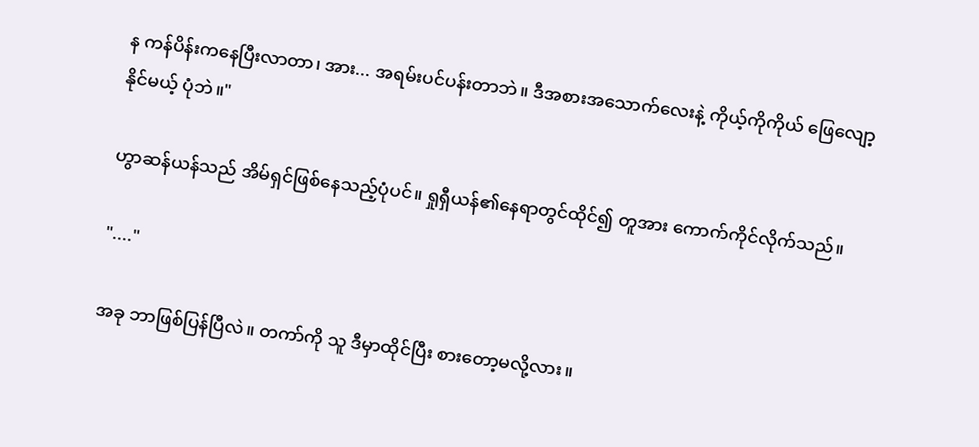န ကန်ပိန်းကနေပြီးလာတာ၊ အား... အရမ်းပင်ပန်းတာဘဲ။ ဒီအစားအသောက်လေးနဲ့ ကိုယ့်ကိုကိုယ် ဖြေလျော့နိုင်မယ့် ပုံဘဲ။"

ဟွာဆန်ယန်သည် အိမ်ရှင်ဖြစ်နေသည့်ပုံပင်။ ရှုရှီယန်၏နေရာတွင်ထိုင်၍ တူအား ကောက်ကိုင်လိုက်သည်။

"...."

အခု ဘာဖြစ်ပြန်ပြီလဲ။ တကာ်ကို သူ ဒီမှာထိုင်ပြီး စားတော့မလို့လား။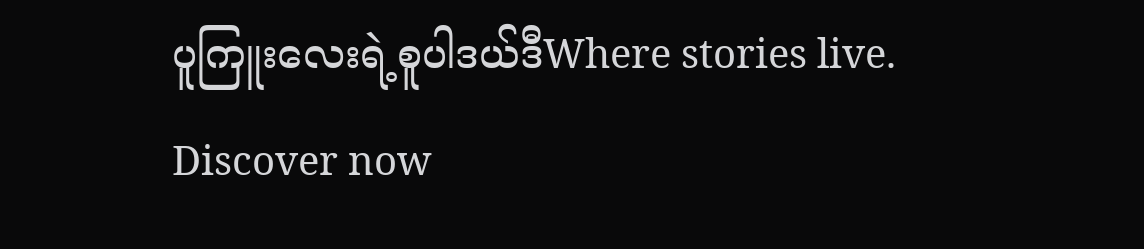ပူကြူးလေးရဲ့စူပါဒယ်ဒီWhere stories live. Discover now